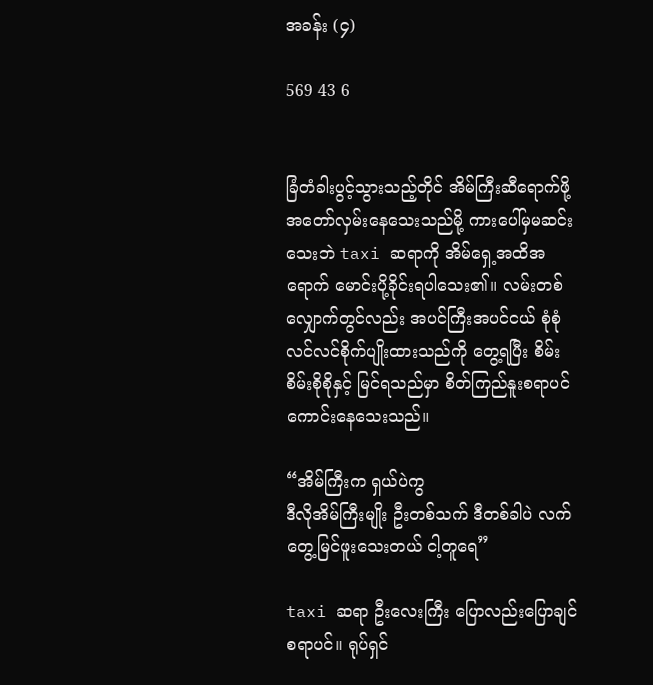အခန်း (၄)

569 43 6


ခြံတံခါးပွင့်သွားသည့်တိုင် အိမ်ကြီးဆီရောက်ဖို့ အတော်လှမ်းနေသေးသည်မို့ ကားပေါ်မှမဆင်းသေးဘဲ taxi ဆရာကို အိမ်ရှေ့အထိအရောက် မောင်းပို့ခိုင်းရပါသေး၏။ လမ်းတစ်လျှောက်တွင်လည်း အပင်ကြီးအပင်ငယ် စုံစုံလင်လင်စိုက်ပျိုးထားသည်ကို တွေ့ရပြီး စိမ်းစိမ်းစိုစိုနှင့် မြင်ရသည်မှာ စိတ်ကြည်နူးစရာပင်ကောင်းနေသေးသည်။

“အိမ်ကြီးက ရှယ်ပဲကွ
ဒီလိုအိမ်ကြီးမျိုး ဦးတစ်သက် ဒီတစ်ခါပဲ လက်တွေ့မြင်ဖူးသေးတယ် ငါ့တူရေ”

taxi ဆရာ ဦးလေးကြီး ပြောလည်းပြောချင်စရာပင်။ ရုပ်ရှင်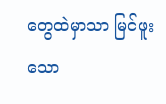တွေထဲမှာသာ မြင်ဖူးသော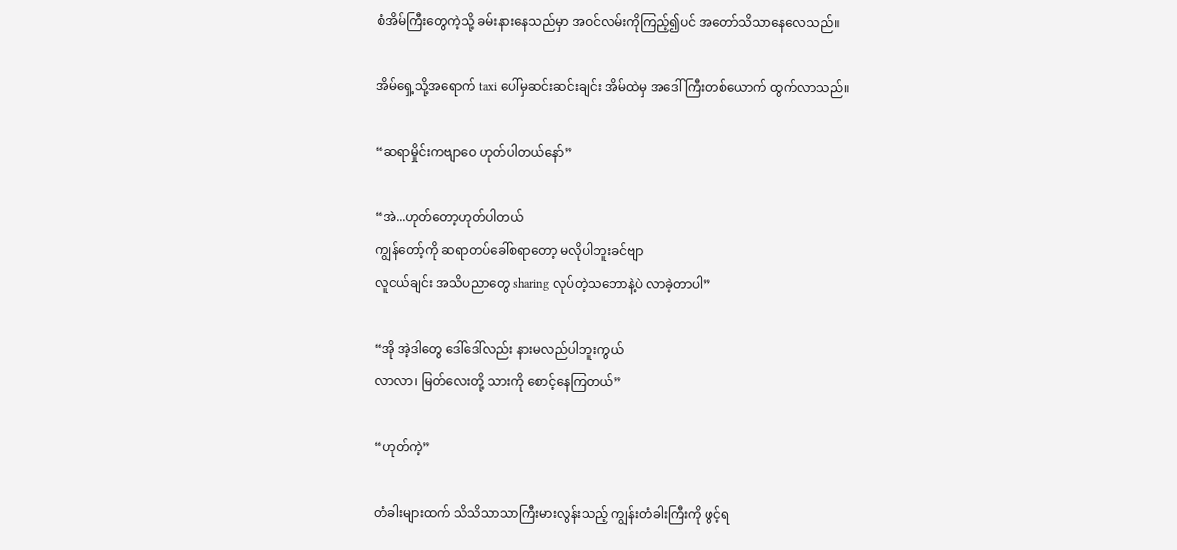စံအိမ်ကြီးတွေကဲ့သို့ ခမ်းနားနေသည်မှာ အဝင်လမ်းကိုကြည့်၍ပင် အတော်သိသာနေလေသည်။

အိမ်ရှေ့သို့အရောက် taxi ပေါ်မှဆင်းဆင်းချင်း အိမ်ထဲမှ အဒေါ်ကြီးတစ်ယောက် ထွက်လာသည်။

“ဆရာမှိုင်းကဗျာဝေ ဟုတ်ပါတယ်နော်”

“အဲ...ဟုတ်‌တော့ဟုတ်ပါတယ်
ကျွန်တော့်ကို ဆရာတပ်ခေါ်စရာတော့ မလိုပါဘူးခင်ဗျာ
လူငယ်ချင်း အသိပညာတွေ sharing လုပ်တဲ့သဘောနဲ့ပဲ လာခဲ့တာပါ”

“အို အဲ့ဒါတွေ ဒေါ်ဒေါ်လည်း နားမလည်ပါဘူးကွယ်
လာလာ၊ မြတ်လေးတို့ သားကို စောင့်နေကြတယ်”

“ဟုတ်ကဲ့”

တံခါးများထက် သိသိသာသာကြီးမားလွန်းသည့် ကျွန်းတံခါးကြီးကို ဖွင့်ရ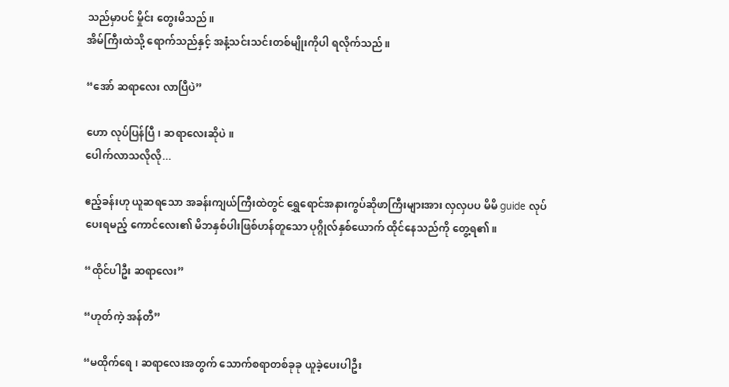သည်မှာပင် မှိုင်း တွေးမိသည်။
အိမ်ကြီးထဲသို့ ရောက်သည်နှင့် အနံ့သင်းသင်းတစ်မျိုးကိုပါ ရလိုက်သည်။

“အော် ဆရာလေး လာပြီပဲ”

ဟော လုပ်ပြန်ပြီ၊ ဆရာလေးဆိုပဲ။
ပေါက်လာသလိုလို...

ဧည့်ခန်းဟု ယူဆရသော အခန်းကျယ်ကြီးထဲတွင် ရွှေရောင်အနားကွပ်ဆိုဖာကြီးများအား လှလှပပ မိမိ guide လုပ်ပေးရမည့် ကောင်လေး၏ မိဘနှစ်ပါးဖြစ်ဟန်တူသော ပုဂ္ဂိုလ်နှစ်ယောက် ထိုင်နေသည်ကို တွေ့ရ၏။

“ထိုင်ပါဦး ဆရာလေး”

“ဟုတ်ကဲ့ အန်တီ”

“မထိုက်ရေ၊ ဆရာလေးအတွက် သောက်စရာတစ်ခုခု ယူခဲ့ပေးပါဦး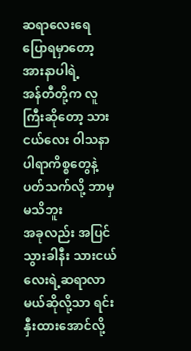ဆရာလေးရေ ပြောရမှာတော့ အားနာပါရဲ့
အန်တီတို့က လူကြီးဆိုတော့ သားငယ်လေး ဝါသနာပါရာကိစ္စတွေနဲ့ ပတ်သက်လို့ ဘာမှမသိဘူး
အခုလည်း အပြင်သွားခါနီး သားငယ်လေးရဲ့ဆရာလာမယ်ဆိုလို့သာ ရင်းနှီးထားအောင်လို့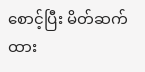စောင့်ပြီး မိတ်ဆက်ထား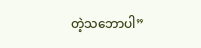တဲ့သဘောပါ”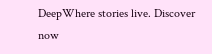DeepWhere stories live. Discover now